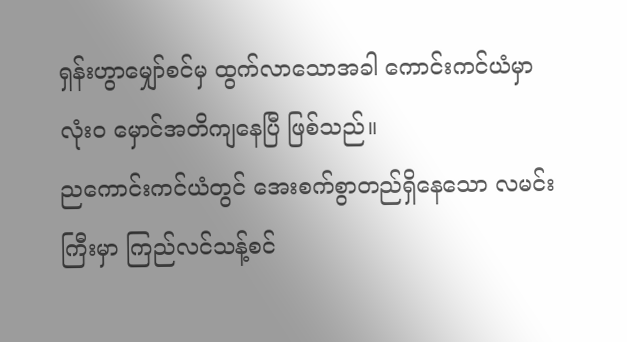ရှန်းဟွာမျှော်စင်မှ ထွက်လာသောအခါ ကောင်းကင်ယံမှာ လုံးဝ မှောင်အတိကျနေပြီ ဖြစ်သည်။
ညကောင်းကင်ယံတွင် အေးစက်စွာတည်ရှိနေသော လမင်းကြီးမှာ ကြည်လင်သန့်စင်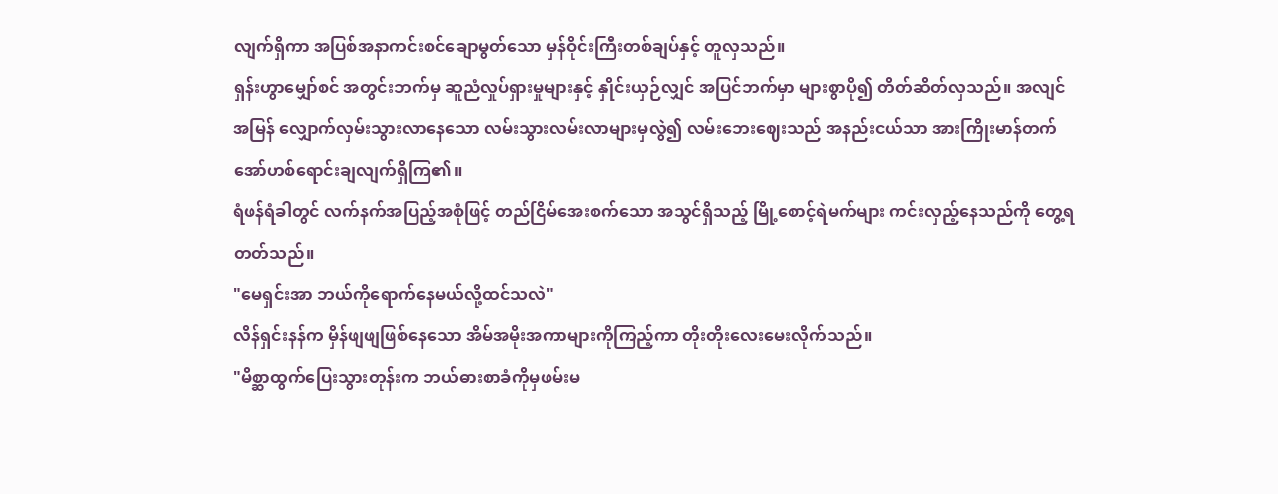လျက်ရှိကာ အပြစ်အနာကင်းစင်ချောမွတ်သော မှန်ဝိုင်းကြီးတစ်ချပ်နှင့် တူလှသည်။
ရှန်းဟွာမျှော်စင် အတွင်းဘက်မှ ဆူညံလှုပ်ရှားမှုများနှင့် နှိုင်းယှဉ်လျှင် အပြင်ဘက်မှာ များစွာပို၍ တိတ်ဆိတ်လှသည်။ အလျင်အမြန် လျှောက်လှမ်းသွားလာနေသော လမ်းသွားလမ်းလာများမှလွဲ၍ လမ်းဘေးဈေးသည် အနည်းငယ်သာ အားကြိုးမာန်တက် အော်ဟစ်ရောင်းချလျက်ရှိကြ၏။
ရံဖန်ရံခါတွင် လက်နက်အပြည့်အစုံဖြင့် တည်ငြိမ်အေးစက်သော အသွင်ရှိသည့် မြို့စောင့်ရဲမက်များ ကင်းလှည့်နေသည်ကို တွေ့ရတတ်သည်။
"မေရှင်းအာ ဘယ်ကိုရောက်နေမယ်လို့ထင်သလဲ"
လိန်ရှင်းနန်က မှိန်ဖျဖျဖြစ်နေသော အိမ်အမိုးအကာများကိုကြည့်ကာ တိုးတိုးလေးမေးလိုက်သည်။
"မိစ္ဆာထွက်ပြေးသွားတုန်းက ဘယ်ဓားစာခံကိုမှဖမ်းမ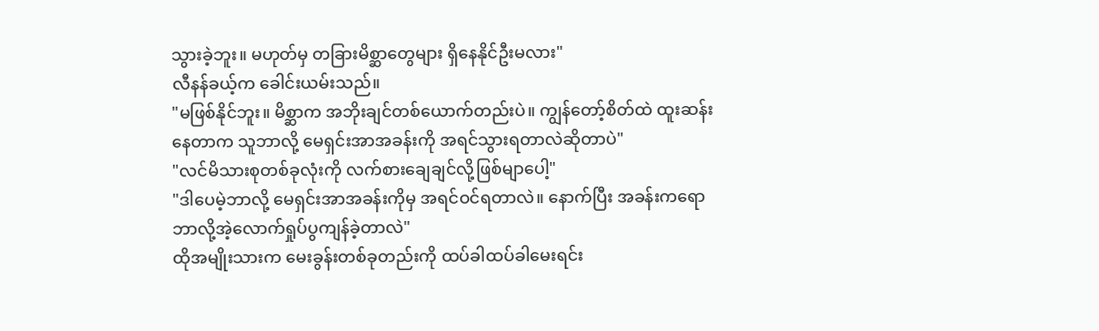သွားခဲ့ဘူး။ မဟုတ်မှ တခြားမိစ္ဆာတွေများ ရှိနေနိုင်ဦးမလား"
လီနန်ခယ့်က ခေါင်းယမ်းသည်။
"မဖြစ်နိုင်ဘူး။ မိစ္ဆာက အဘိုးချင်တစ်ယောက်တည်းပဲ။ ကျွန်တော့်စိတ်ထဲ ထူးဆန်းနေတာက သူဘာလို့ မေရှင်းအာအခန်းကို အရင်သွားရတာလဲဆိုတာပဲ"
"လင်မိသားစုတစ်ခုလုံးကို လက်စားချေချင်လို့ဖြစ်မျာပေါ့"
"ဒါပေမဲ့ဘာလို့ မေရှင်းအာအခန်းကိုမှ အရင်ဝင်ရတာလဲ။ နောက်ပြီး အခန်းကရော ဘာလို့အဲ့လောက်ရှုပ်ပွကျန်ခဲ့တာလဲ"
ထိုအမျိုးသားက မေးခွန်းတစ်ခုတည်းကို ထပ်ခါထပ်ခါမေးရင်း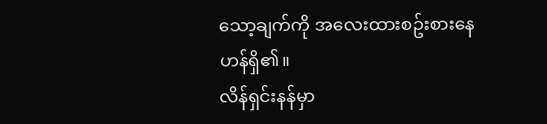သော့ချက်ကို အလေးထားစဥ်းစားနေဟန်ရှိ၏။
လိန်ရှင်းနန်မှာ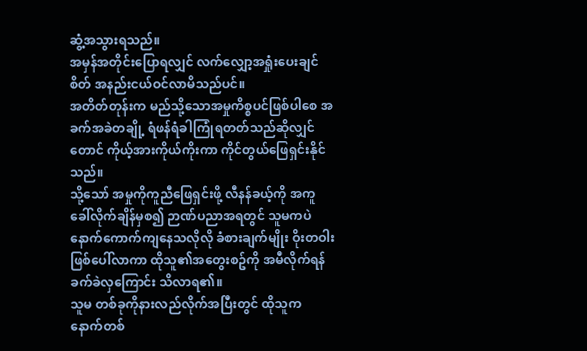ဆွံ့အသွားရသည်။
အမှန်အတိုင်းပြောရလျှင် လက်လျှော့အရှုံးပေးချင်စိတ် အနည်းငယ်ဝင်လာမိသည်ပင်။
အတိတ်တုန်းက မည်သို့သောအမှုကိစ္စပင်ဖြစ်ပါစေ အခက်အခဲတချို့ ရံဖန်ရံခါကြုံရတတ်သည်ဆိုလျှင်တောင် ကိုယ့်အားကိုယ်ကိုးကာ ကိုင်တွယ်ဖြေရှင်းနိုင်သည်။
သို့သော် အမှုကိုကူညီဖြေရှင်းဖို့ လီနန်ခယ့်ကို အကူခေါ်လိုက်ချိန်မှစ၍ ဉာဏ်ပညာအရတွင် သူမကပဲနောက်ကောက်ကျနေသလိုလို ခံစားချက်မျိုး ဝိုးတဝါးဖြစ်ပေါ်လာကာ ထိုသူ၏အတွေးစဥ်ကို အမီလိုက်ရန် ခက်ခဲလှကြောင်း သိလာရ၏။
သူမ တစ်ခုကိုနားလည်လိုက်အပြီးတွင် ထိုသူက နောက်တစ်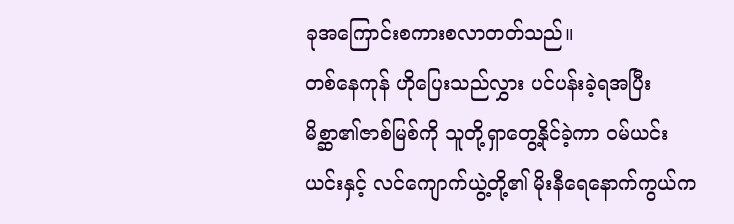ခုအကြောင်းစကားစလာတတ်သည်။
တစ်နေကုန် ဟိုပြေးသည်လွှား ပင်ပန်းခဲ့ရအပြီး မိစ္ဆာ၏ဇာစ်မြစ်ကို သူတို့ရှာတွေ့နိုင်ခဲ့ကာ ဝမ်ယင်းယင်းနှင့် လင်ကျောက်ယွဲ့တို့၏ မိုးနီရေနောက်ကွယ်က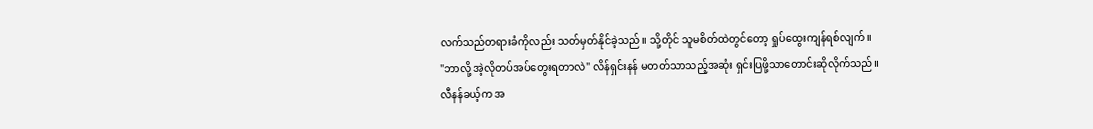လက်သည်တရားခံကိုလည်း သတ်မှတ်နိုင်ခဲ့သည်။ သို့တိုင် သူမစိတ်ထဲတွင်တော့ ရှုပ်ထွေးကျန်ရစ်လျက်။
"ဘာလို့ အဲ့လိုတပ်အပ်တွေးရတာလဲ" လိန်ရှင်းနန် မတတ်သာသည့်အဆုံး ရှင်းပြဖို့သာတောင်းဆိုလိုက်သည်။
လီနန်ခယ့်က အ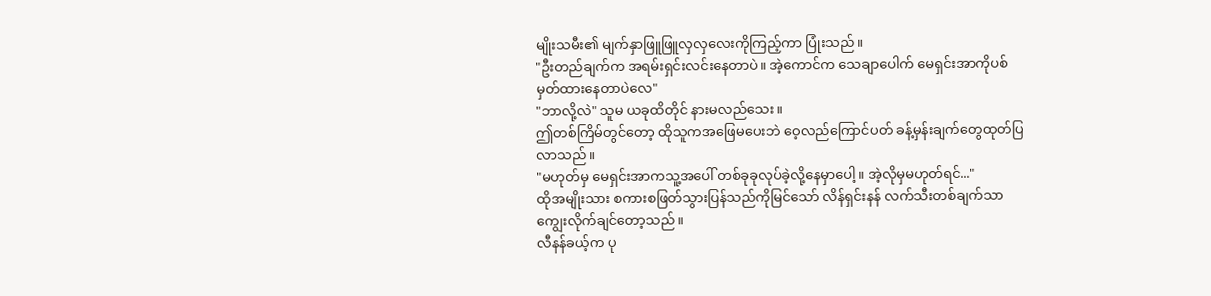မျိုးသမီး၏ မျက်နှာဖြူဖြူလှလှလေးကိုကြည့်ကာ ပြုံးသည်။
"ဦးတည်ချက်က အရမ်းရှင်းလင်းနေတာပဲ။ အဲ့ကောင်က သေချာပေါက် မေရှင်းအာကိုပစ်မှတ်ထားနေတာပဲလေ"
"ဘာလို့လဲ" သူမ ယခုထိတိုင် နားမလည်သေး။
ဤတစ်ကြိမ်တွင်တော့ ထိုသူကအဖြေမပေးဘဲ ဝေ့လည်ကြောင်ပတ် ခန့်မှန်းချက်တွေထုတ်ပြလာသည်။
"မဟုတ်မှ မေရှင်းအာကသူ့အပေါ် တစ်ခုခုလုပ်ခဲ့လို့နေမှာပေါ့။ အဲ့လိုမှမဟုတ်ရင်..."
ထိုအမျိုးသား စကားစဖြတ်သွားပြန်သည်ကိုမြင်သော် လိန်ရှင်းနန် လက်သီးတစ်ချက်သာကျွေးလိုက်ချင်တော့သည်။
လီနန်ခယ့်က ပု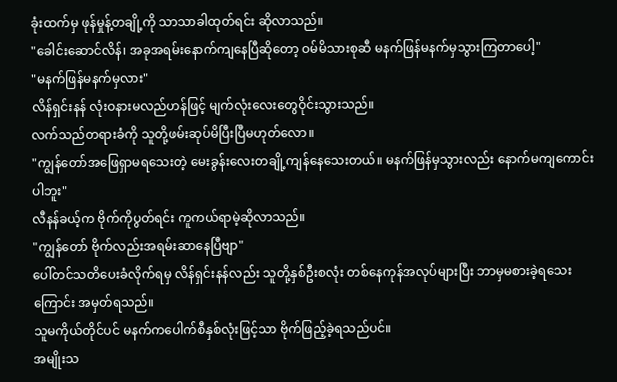ခုံးထက်မှ ဖုန်မှုန့်တချို့ကို သာသာခါထုတ်ရင်း ဆိုလာသည်။
"ခေါင်းဆောင်လိန်၊ အခုအရမ်းနောက်ကျနေပြီဆိုတော့ ဝမ်မိသားစုဆီ မနက်ဖြန်မနက်မှသွားကြတာပေါ့"
"မနက်ဖြန်မနက်မှလား"
လိန်ရှင်းနန် လုံးဝနားမလည်ဟန်ဖြင့် မျက်လုံးလေးတွေဝိုင်းသွားသည်။
လက်သည်တရားခံကို သူတို့ဖမ်းဆုပ်မိပြီးပြီမဟုတ်လော။
"ကျွန်တော်အဖြေရှာမရသေးတဲ့ မေးခွန်းလေးတချို့ကျန်နေသေးတယ်။ မနက်ဖြန်မှသွားလည်း နောက်မကျကောင်းပါဘူး"
လီနန်ခယ့်က ဗိုက်ကိုပွတ်ရင်း ကူကယ်ရာမဲ့ဆိုလာသည်။
"ကျွန်တော် ဗိုက်လည်းအရမ်းဆာနေပြီဗျာ"
ပေါ်တင်သတိပေးခံလိုက်ရမှ လိန်ရှင်းနန်လည်း သူတို့နှစ်ဦးစလုံး တစ်နေကုန်အလုပ်များပြီး ဘာမှမစားခဲ့ရသေးကြောင်း အမှတ်ရသည်။
သူမကိုယ်တိုင်ပင် မနက်ကပေါက်စီနှစ်လုံးဖြင့်သာ ဗိုက်ဖြည့်ခဲ့ရသည်ပင်။
အမျိုးသ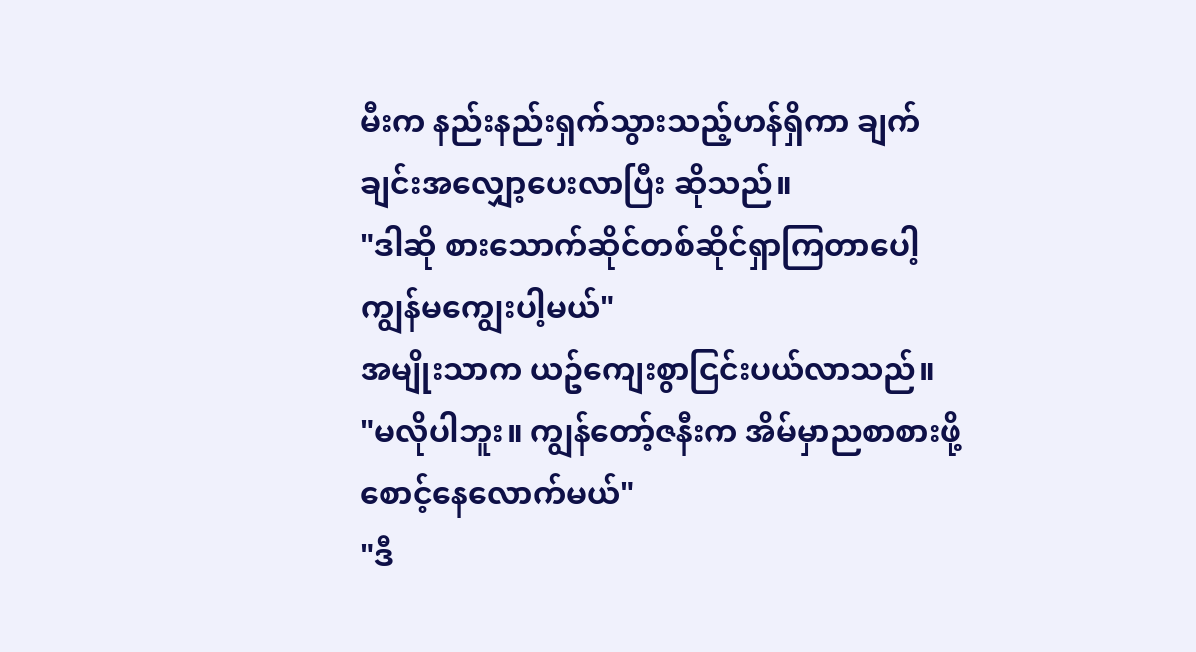မီးက နည်းနည်းရှက်သွားသည့်ဟန်ရှိကာ ချက်ချင်းအလျှော့ပေးလာပြီး ဆိုသည်။
"ဒါဆို စားသောက်ဆိုင်တစ်ဆိုင်ရှာကြတာပေါ့ ကျွန်မကျွေးပါ့မယ်"
အမျိုးသာက ယဥ်ကျေးစွာငြင်းပယ်လာသည်။
"မလိုပါဘူး။ ကျွန်တော့်ဇနီးက အိမ်မှာညစာစားဖို့ စောင့်နေလောက်မယ်"
"ဒီ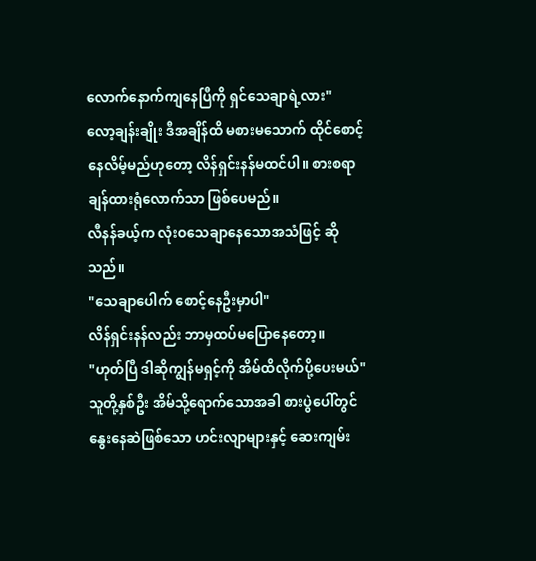လောက်နောက်ကျနေပြီကို ရှင်သေချာရဲ့လား"
လော့ချန်းချိုး ဒီအချိန်ထိ မစားမသောက် ထိုင်စောင့်နေလိမ့်မည်ဟုတော့ လိန်ရှင်းနန်မထင်ပါ။ စားစရာချန်ထားရုံလောက်သာ ဖြစ်ပေမည်။
လီနန်ခယ့်က လုံးဝသေချာနေသောအသံဖြင့် ဆိုသည်။
"သေချာပေါက် စောင့်နေဦးမှာပါ"
လိန်ရှင်းနန်လည်း ဘာမှထပ်မပြောနေတော့။
"ဟုတ်ပြီ ဒါဆိုကျွန်မရှင့်ကို အိမ်ထိလိုက်ပို့ပေးမယ်"
သူတို့နှစ်ဦး အိမ်သို့ရောက်သောအခါ စားပွဲပေါ်တွင် နွေးနေဆဲဖြစ်သော ဟင်းလျာများနှင့် ဆေးကျမ်း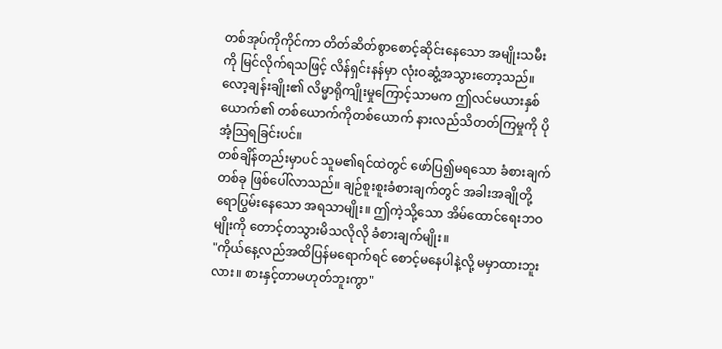တစ်အုပ်ကိုကိုင်ကာ တိတ်ဆိတ်စွာစောင့်ဆိုင်းနေသော အမျိုးသမီးကို မြင်လိုက်ရသဖြင့် လိန်ရှင်းနန်မှာ လုံးဝဆွံ့အသွားတော့သည်။
လော့ချန်းချိုး၏ လိမ္မာရိုကျိုးမှုကြောင့်သာမက ဤလင်မယားနှစ်ယောက်၏ တစ်ယောက်ကိုတစ်ယောက် နားလည်သိတတ်ကြမှုကို ပိုအံ့သြရခြင်းပင်။
တစ်ချိန်တည်းမှာပင် သူမ၏ရင်ထဲတွင် ဖော်ပြ၍မရသော ခံစားချက်တစ်ခု ဖြစ်ပေါ်လာသည်။ ချဉ်စူးစူးခံစားချက်တွင် အခါးအချိုတို့ရောပြွမ်းနေသော အရသာမျိုး။ ဤကဲ့သို့သော အိမ်ထောင်ရေးဘဝမျိုးကို တောင့်တသွားမိသလိုလို ခံစားချက်မျိုး။
"ကိုယ်နေ့လည်အထိပြန်မရောက်ရင် စောင့်မနေပါနဲ့လို့ မမှာထားဘူးလား။ စားနှင့်တာမဟုတ်ဘူးကွာ"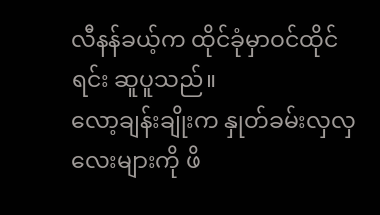လီနန်ခယ့်က ထိုင်ခုံမှာဝင်ထိုင်ရင်း ဆူပူသည်။
လော့ချန်းချိုးက နှုတ်ခမ်းလှလှလေးများကို ဖိ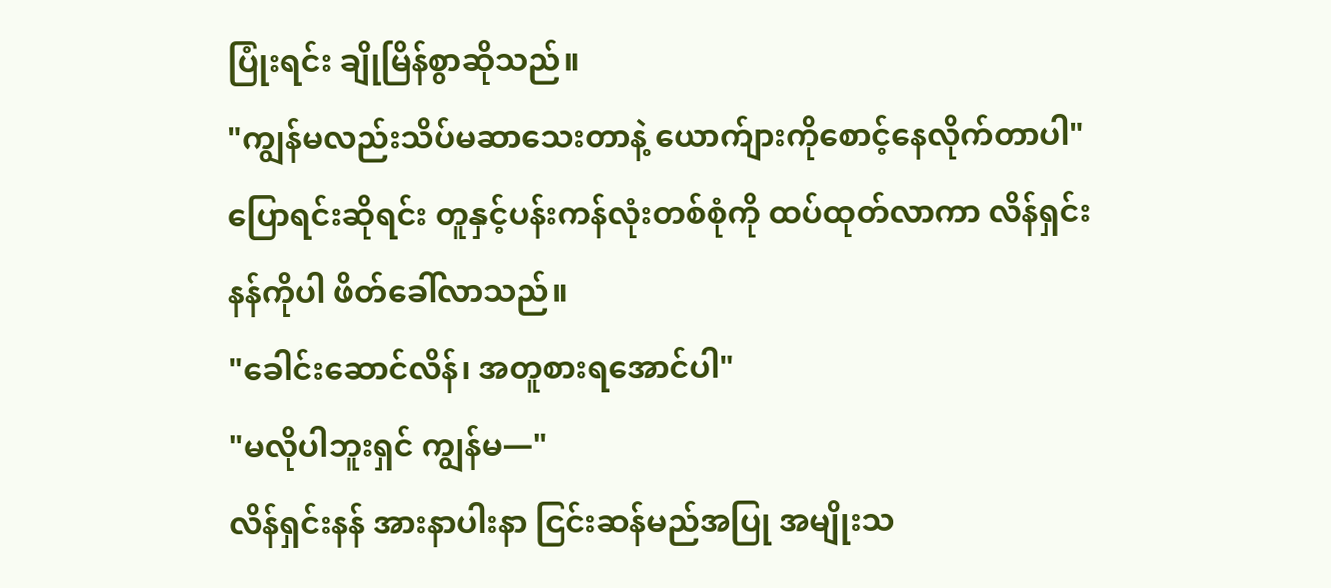ပြုံးရင်း ချိုမြိန်စွာဆိုသည်။
"ကျွန်မလည်းသိပ်မဆာသေးတာနဲ့ ယောက်ျားကိုစောင့်နေလိုက်တာပါ"
ပြောရင်းဆိုရင်း တူနှင့်ပန်းကန်လုံးတစ်စုံကို ထပ်ထုတ်လာကာ လိန်ရှင်းနန်ကိုပါ ဖိတ်ခေါ်လာသည်။
"ခေါင်းဆောင်လိန်၊ အတူစားရအောင်ပါ"
"မလိုပါဘူးရှင် ကျွန်မ—"
လိန်ရှင်းနန် အားနာပါးနာ ငြင်းဆန်မည်အပြု အမျိုးသ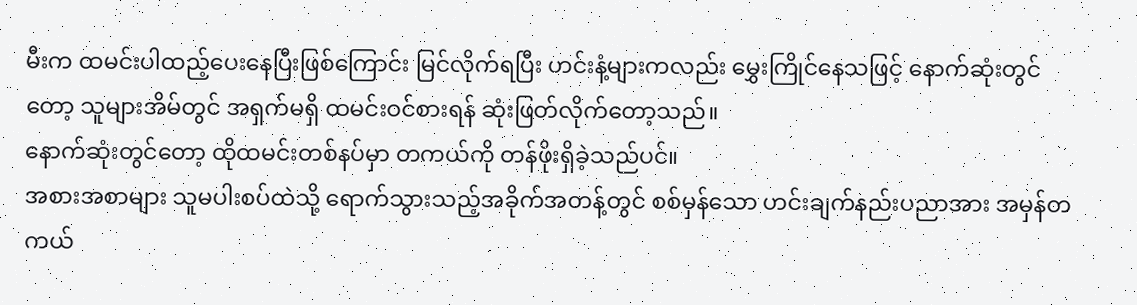မီးက ထမင်းပါထည့်ပေးနေပြီးဖြစ်ကြောင်း မြင်လိုက်ရပြီး ဟင်းနံ့များကလည်း မွှေးကြိုင်နေသဖြင့် နောက်ဆုံးတွင်တော့ သူများအိမ်တွင် အရှက်မရှိ ထမင်းဝင်စားရန် ဆုံးဖြတ်လိုက်တော့သည်။
နောက်ဆုံးတွင်တော့ ထိုထမင်းတစ်နပ်မှာ တကယ်ကို တန်ဖိုးရှိခဲ့သည်ပင်။
အစားအစာများ သူမပါးစပ်ထဲသို့ ရောက်သွားသည့်အခိုက်အတန့်တွင် စစ်မှန်သော ဟင်းချက်နည်းပညာအား အမှန်တကယ်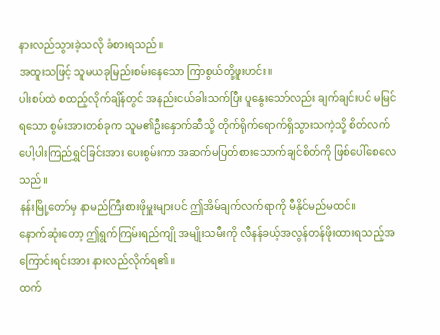နားလည်သွားခဲ့သလို ခံစားရသည်။
အထူးသဖြင့် သူမယခုမြည်းစမ်းနေသော ကြာစွယ်တို့ဖူးဟင်း။
ပါးစပ်ထဲ စထည့်လိုက်ချိန်တွင် အနည်းငယ်ခါးသက်ပြီး ပူနွေးသော်လည်း ချက်ချင်းပင် မမြင်ရသော စွမ်းအားတစ်ခုက သူမ၏ဦးနှောက်ဆီသို့ တိုက်ရိုက်ရောက်ရှိသွားသကဲ့သို့ စိတ်လက်ပေါ့ပါးကြည်ရွှင်ခြင်းအား ပေးစွမ်းကာ အဆက်မပြတ်စားသောက်ချင်စိတ်ကို ဖြစ်ပေါ်စေလေသည်။
နန်းမြို့တော်မှ နာမည်ကြီးစားဖိုမှူးများပင် ဤအိမ်ချက်လက်ရာကို မီနိုင်မည်မထင်။
နောက်ဆုံးတော့ ဤရွက်ကြမ်းရည်ကျို အမျိုးသမီးကို လီနန်ခယ့်အလွန်တန်ဖိုးထားရသည့်အကြောင်းရင်းအား နားလည်လိုက်ရ၏။
ထက်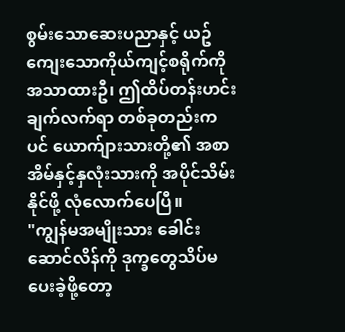စွမ်းသောဆေးပညာနှင့် ယဥ်ကျေးသောကိုယ်ကျင့်စရိုက်ကို အသာထားဦ၊ ဤထိပ်တန်းဟင်းချက်လက်ရာ တစ်ခုတည်းကပင် ယောက်ျားသားတို့၏ အစာအိမ်နှင့်နှလုံးသားကို အပိုင်သိမ်းနိုင်ဖို့ လုံလောက်ပေပြီ။
"ကျွန်မအမျိုးသား ခေါင်းဆောင်လိန်ကို ဒုက္ခတွေသိပ်မပေးခဲ့ဖို့တော့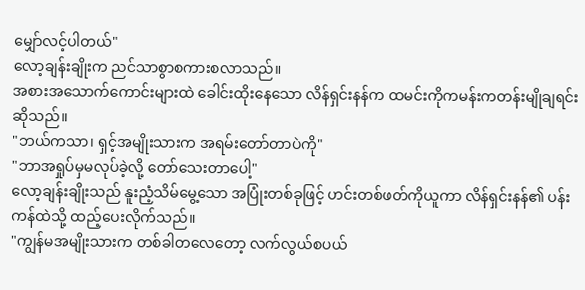မျှော်လင့်ပါတယ်"
လော့ချန်းချိုးက ညင်သာစွာစကားစလာသည်။
အစားအသောက်ကောင်းများထဲ ခေါင်းထိုးနေသော လိန်ရှင်းနန်က ထမင်းကိုကမန်းကတန်းမျိုချရင်း ဆိုသည်။
"ဘယ်ကသာ၊ ရှင့်အမျိုးသားက အရမ်းတော်တာပဲကို"
"ဘာအရှုပ်မှမလုပ်ခဲ့လို့ တော်သေးတာပေါ့"
လော့ချန်းချိုးသည် နူးညံ့သိမ်မွေ့သော အပြုံးတစ်ခုဖြင့် ဟင်းတစ်ဖတ်ကိုယူကာ လိန်ရှင်းနန်၏ ပန်းကန်ထဲသို့ ထည့်ပေးလိုက်သည်။
"ကျွန်မအမျိုးသားက တစ်ခါတလေတော့ လက်လွယ်စပယ်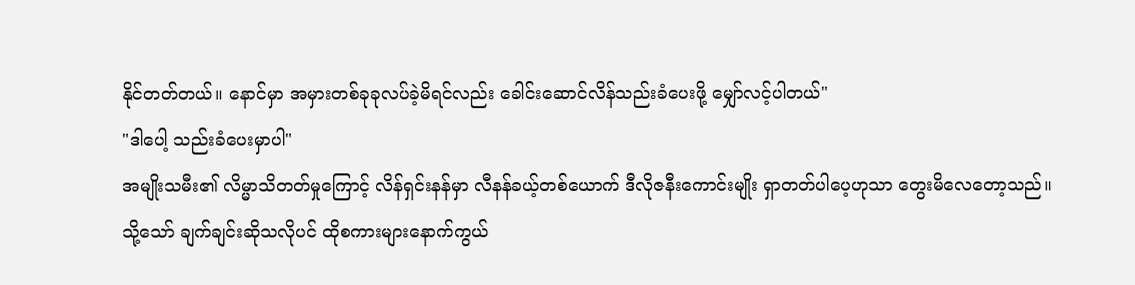နိုင်တတ်တယ်။ နောင်မှာ အမှားတစ်ခုခုလပ်ခဲ့မိရင်လည်း ခေါင်းဆောင်လိန်သည်းခံပေးဖို့ မျှော်လင့်ပါတယ်"
"ဒါပေါ့ သည်းခံပေးမှာပါ"
အမျိုးသမီး၏ လိမ္မာသိတတ်မှုကြောင့် လိန်ရှင်းနန်မှာ လီနန်ခယ့်တစ်ယောက် ဒီလိုဇနီးကောင်းမျိုး ရှာတတ်ပါပေ့ဟုသာ တွေးမိလေတော့သည်။
သို့သော် ချက်ချင်းဆိုသလိုပင် ထိုစကားများနောက်ကွယ်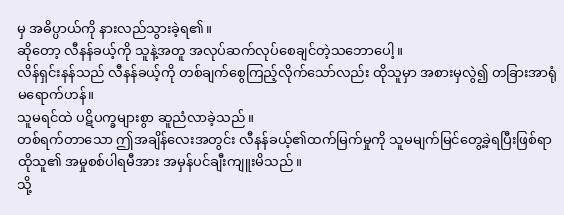မှ အဓိပ္ပာယ်ကို နားလည်သွားခဲ့ရ၏။
ဆိုတော့ လီနန်ခယ့်ကို သူနဲ့အတူ အလုပ်ဆက်လုပ်စေချင်တဲ့သဘောပေါ့။
လိန်ရှင်းနန်သည် လီနန်ခယ့်ကို တစ်ချက်စွေကြည့်လိုက်သော်လည်း ထိုသူမှာ အစားမှလွဲ၍ တခြားအာရုံမရောက်ဟန်။
သူမရင်ထဲ ပဋိပက္ခများစွာ ဆူညံလာခဲ့သည်။
တစ်ရက်တာသော ဤအချိန်လေးအတွင်း လီနန်ခယ့်၏ထက်မြက်မှုကို သူမမျက်မြင်တွေ့ခဲ့ရပြီးဖြစ်ရာ ထိုသူ၏ အမှုစစ်ပါရမီအား အမှန်ပင်ချီးကျူးမိသည်။
သို့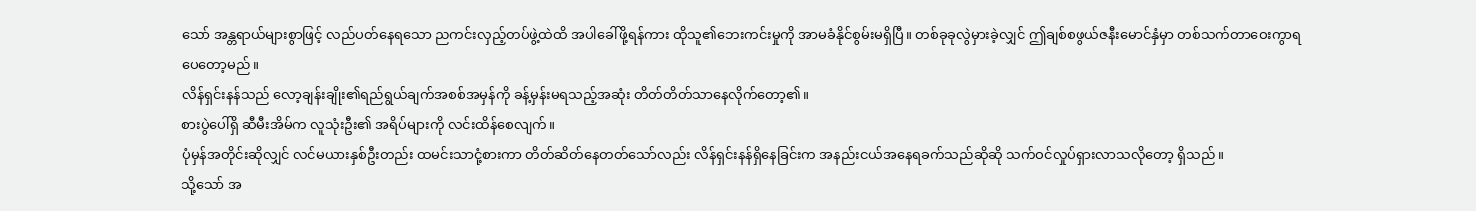သော် အန္တရာယ်များစွာဖြင့် လည်ပတ်နေရသော ညကင်းလှည့်တပ်ဖွဲ့ထဲထိ အပါခေါ်ဖို့ရန်ကား ထိုသူ၏ဘေးကင်းမှုကို အာမခံနိုင်စွမ်းမရှိပြီ။ တစ်ခုခုလွဲမှားခဲ့လျှင် ဤချစ်စဖွယ်ဇနီးမောင်နှံမှာ တစ်သက်တာဝေးကွာရပေတော့မည်။
လိန်ရှင်းနန်သည် လော့ချန်းချိုး၏ရည်ရွယ်ချက်အစစ်အမှန်ကို ခန့်မှန်းမရသည့်အဆုံး တိတ်တိတ်သာနေလိုက်တော့၏။
စားပွဲပေါ်ရှိ ဆီမီးအိမ်က လူသုံးဦး၏ အရိပ်များကို လင်းထိန်စေလျက်။
ပုံမှန်အတိုင်းဆိုလျှင် လင်မယားနှစ်ဦးတည်း ထမင်းသာငုံ့စားကာ တိတ်ဆိတ်နေတတ်သော်လည်း လိန်ရှင်းနန်ရှိနေခြင်းက အနည်းငယ်အနေရခက်သည်ဆိုဆို သက်ဝင်လှုပ်ရှားလာသလိုတော့ ရှိသည်။
သို့သော် အ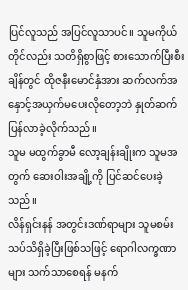ပြင်လူသည် အပြင်လူသာပင်။ သူမကိုယ်တိုင်လည်း သတိရှိစွာဖြင့် စားသောက်ပြီးစီးချိန်တွင် ထိုဇနီးမောင်နှံအား ဆက်လက်အနှောင့်အယှက်မပေးလိုတော့ဘဲ နှုတ်ဆက်ပြန်လာခဲ့လိုက်သည်။
သူမ မထွက်ခွာမီ လော့ချန်းချိုးက သူမအတွက် ဆေးဝါးအချို့ကို ပြင်ဆင်ပေးခဲ့သည်။
လိန်ရှင်းနန် အတွင်းဒဏ်ရာများ သူမစမ်းသပ်သိရှိခဲ့ပြီးဖြစ်သဖြင့် ရောဂါလက္ခဏာများ သက်သာစေရန် မနက်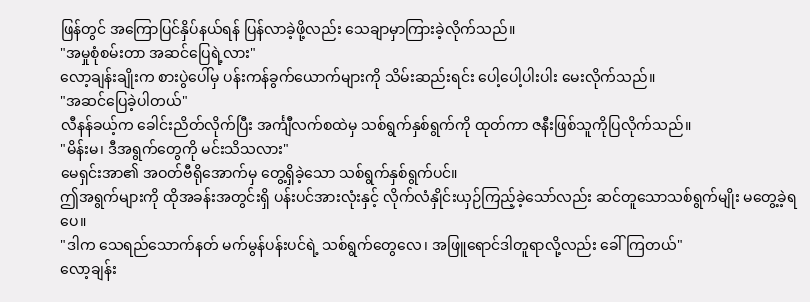ဖြန်တွင် အကြောပြင်နှိပ်နယ်ရန် ပြန်လာခဲ့ဖို့လည်း သေချာမှာကြားခဲ့လိုက်သည်။
"အမှုစုံစမ်းတာ အဆင်ပြေရဲ့လား"
လော့ချန်းချိုးက စားပွဲပေါ်မှ ပန်းကန်ခွက်ယောက်များကို သိမ်းဆည်းရင်း ပေါ့ပေါ့ပါးပါး မေးလိုက်သည်။
"အဆင်ပြေခဲ့ပါတယ်"
လီနန်ခယ့်က ခေါင်းညိတ်လိုက်ပြီး အင်္ကျီလက်စထဲမှ သစ်ရွက်နှစ်ရွက်ကို ထုတ်ကာ ဇနီးဖြစ်သူကိုပြလိုက်သည်။
"မိန်းမ၊ ဒီအရွက်တွေကို မင်းသိသလား"
မေရှင်းအာ၏ အဝတ်ဗီရိုအောက်မှ တွေ့ရှိခဲ့သော သစ်ရွက်နှစ်ရွက်ပင်။
ဤအရွက်များကို ထိုအခန်းအတွင်းရှိ ပန်းပင်အားလုံးနှင့် လိုက်လံနှိုင်းယှဉ်ကြည့်ခဲ့သော်လည်း ဆင်တူသောသစ်ရွက်မျိုး မတွေ့ခဲ့ရပေ။
"ဒါက သေရည်သောက်နတ် မက်မွန်ပန်းပင်ရဲ့ သစ်ရွက်တွေလေ၊ အဖြူရောင်ဒါတူရာလို့လည်း ခေါ်ကြတယ်"
လော့ချန်း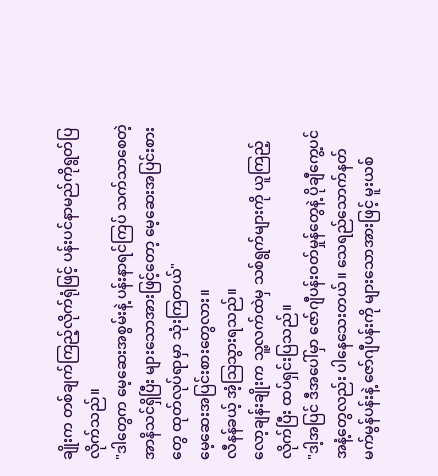ချိုးက တစ်ချက်ကြည့်လိုက်ရုံဖြင့် ပန်းပင်နာမည်ကိုရွတ်ပြလိုက်သည်။
"ဒါတွေက မေ့ဆေးအစွမ်းနဲ့ ပန်းနာရင်ကြပ် သက်သာစေတဲ့ အာနိသင်ရှိပြီး များသောအားဖြင့်တော့ မေ့ဆေးအပြင်းစားတွေ ထုတ်လုပ်ရာမှာ သုံးကြတယ်"
မေ့ဆေးအပြင်းစားတွေလား။
လီနန်ခယ့် အံ့သြသွားရသည်။
လော့ချန်းချိုးက သူ့လက်ထဲမှ သစ်ရွက်များကို ယူကြည့်လိုက်ပြီး ထပ်ရှင်းပြသည်။
"ဒါ့အပြင် ဒီအပေါ်မှာ ဇော်ဂျီပန်းဝတ်မှုန်တွေနဲ့ ပိုချီကွေ့ပင်အနံ့တွေလည်း ပါနေသေးတယ်။ သေရည်သောက်နတ် မက်မွန်ပန်းနဲ့ ဇော်ဂျီပန်းကို များသောအားဖြင့် မူးယစ်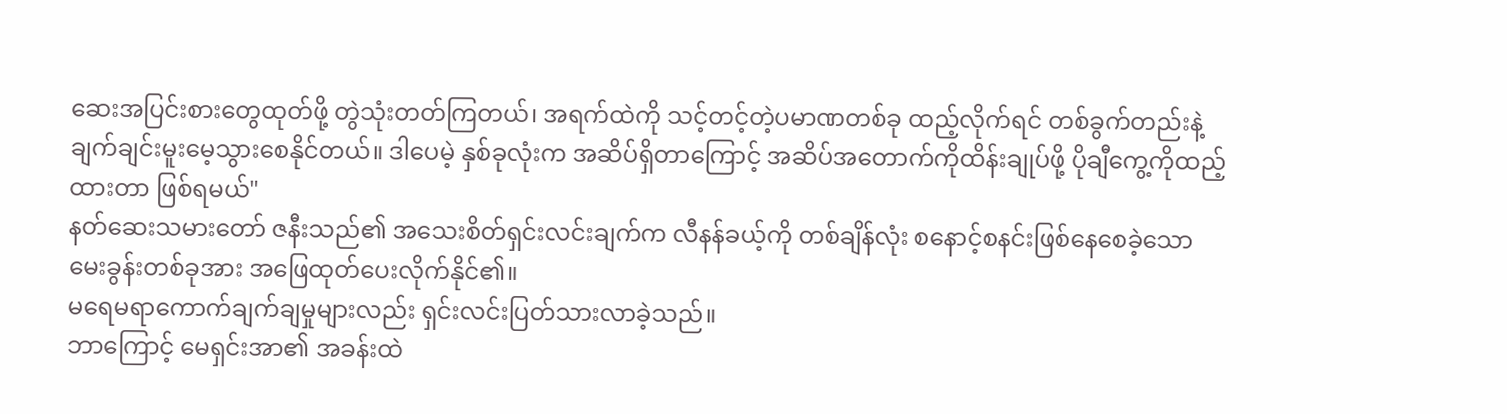ဆေးအပြင်းစားတွေထုတ်ဖို့ တွဲသုံးတတ်ကြတယ်၊ အရက်ထဲကို သင့်တင့်တဲ့ပမာဏတစ်ခု ထည့်လိုက်ရင် တစ်ခွက်တည်းနဲ့ ချက်ချင်းမူးမေ့သွားစေနိုင်တယ်။ ဒါပေမဲ့ နှစ်ခုလုံးက အဆိပ်ရှိတာကြောင့် အဆိပ်အတောက်ကိုထိန်းချုပ်ဖို့ ပိုချီကွေ့ကိုထည့်ထားတာ ဖြစ်ရမယ်"
နတ်ဆေးသမားတော် ဇနီးသည်၏ အသေးစိတ်ရှင်းလင်းချက်က လီနန်ခယ့်ကို တစ်ချိန်လုံး စနောင့်စနင်းဖြစ်နေစေခဲ့သော မေးခွန်းတစ်ခုအား အဖြေထုတ်ပေးလိုက်နိုင်၏။
မရေမရာကောက်ချက်ချမှုများလည်း ရှင်းလင်းပြတ်သားလာခဲ့သည်။
ဘာကြောင့် မေရှင်းအာ၏ အခန်းထဲ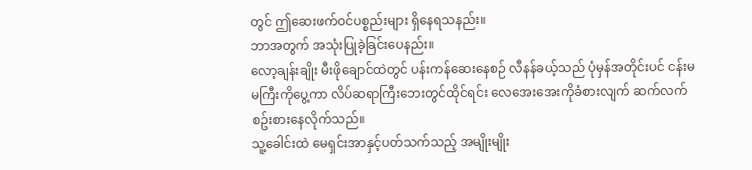တွင် ဤဆေးဖက်ဝင်ပစ္စည်းများ ရှိနေရသနည်း။
ဘာအတွက် အသုံးပြုခဲ့ခြင်းပေနည်း။
လော့ချန်းချိုး မီးဖိုချောင်ထဲတွင် ပန်းကန်ဆေးနေစဉ် လီနန်ခယ့်သည် ပုံမှန်အတိုင်းပင် ငန်းမမကြီးကိုပွေ့ကာ လိပ်ဆရာကြီးဘေးတွင်ထိုင်ရင်း လေအေးအေးကိုခံစားလျက် ဆက်လက်စဥ်းစားနေလိုက်သည်။
သူ့ခေါင်းထဲ မေရှင်းအာနှင့်ပတ်သက်သည့် အမျိုးမျိုး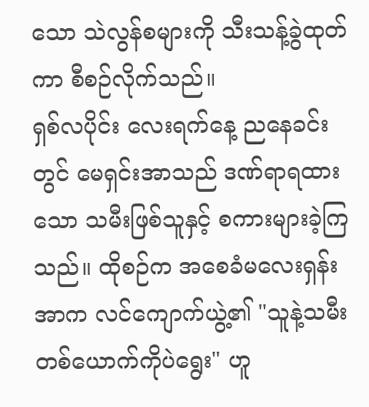သော သဲလွန်စများကို သီးသန့်ခွဲထုတ်ကာ စီစဉ်လိုက်သည်။
ရှစ်လပိုင်း လေးရက်နေ့ ညနေခင်းတွင် မေရှင်းအာသည် ဒဏ်ရာရထားသော သမီးဖြစ်သူနှင့် စကားများခဲ့ကြသည်။ ထိုစဉ်က အစေခံမလေးရှန်းအာက လင်ကျောက်ယွဲ့၏ "သူနဲ့သမီး တစ်ယောက်ကိုပဲရွေး" ဟူ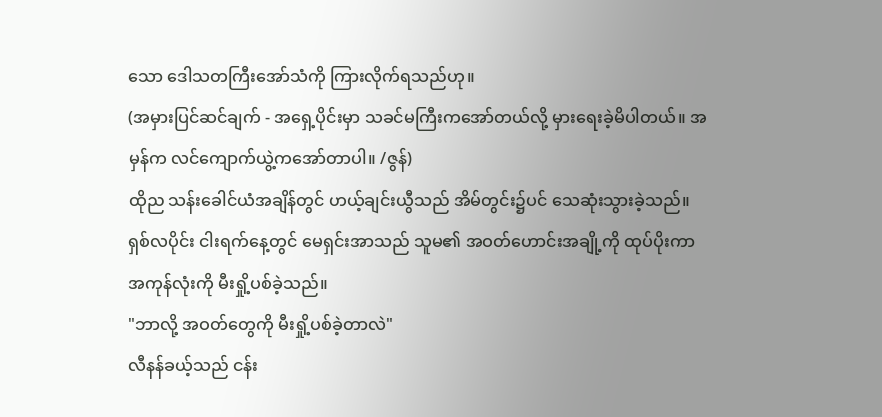သော ဒေါသတကြီးအော်သံကို ကြားလိုက်ရသည်ဟု။
(အမှားပြင်ဆင်ချက် - အရှေ့ပိုင်းမှာ သခင်မကြီးကအော်တယ်လို့ မှားရေးခဲ့မိပါတယ်။ အမှန်က လင်ကျောက်ယွဲ့ကအော်တာပါ။ /ဇွန်)
ထိုည သန်းခေါင်ယံအချိန်တွင် ဟယ့်ချင်းယွီသည် အိမ်တွင်း၌ပင် သေဆုံးသွားခဲ့သည်။
ရှစ်လပိုင်း ငါးရက်နေ့တွင် မေရှင်းအာသည် သူမ၏ အဝတ်ဟောင်းအချို့ကို ထုပ်ပိုးကာ အကုန်လုံးကို မီးရှို့ပစ်ခဲ့သည်။
"ဘာလို့ အဝတ်တွေကို မီးရှို့ပစ်ခဲ့တာလဲ"
လီနန်ခယ့်သည် ငန်း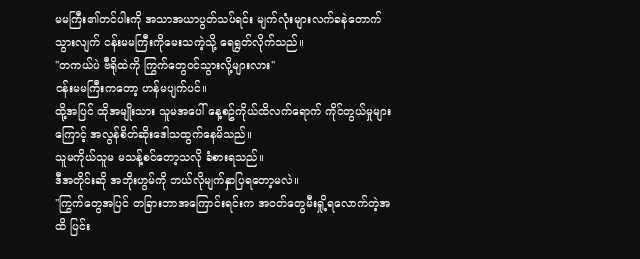မမကြီး၏တင်ပါးကို အသာအယာပွတ်သပ်ရင်း မျက်လုံးများလက်ခနဲတောက်သွားလျက် ငန်းမမကြီးကိုမေးသကဲ့သို့ ရေရွတ်လိုက်သည်။
"တကယ်ပဲ ဗီရိုထဲကို ကြွက်တွေဝင်သွားလို့များလား"
ငန်းမမကြီးကတော့ ဟန်မပျက်ပင်။
ထို့အပြင် ထိုအမျိုးသား သူမအပေါ် နေ့စဥ်ကိုယ်ထိလက်ရောက် ကိုင်တွယ်မှုများကြောင့် အလွန်စိတ်ဆိုးဒေါသထွက်နေမိသည်။
သူမကိုယ်သူမ မသန့်စင်တော့သလို ခံစားရသည်။
ဒီအတိုင်းဆို အဘိုးဟွမ်ကို ဘယ်လိုမျက်နှာပြရတော့မလဲ။
"ကြွက်တွေအပြင် တခြားဘာအကြောင်းရင်းက အဝတ်တွေမီးရှို့ရလောက်တဲ့အထိ ပြင်း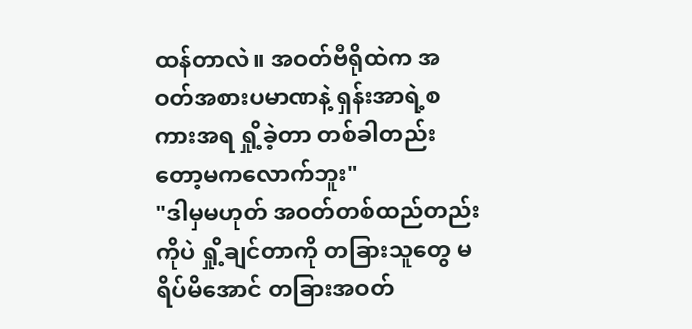ထန်တာလဲ။ အဝတ်ဗီရိုထဲက အဝတ်အစားပမာဏနဲ့ ရှန်းအာရဲ့စကားအရ ရှို့ခဲ့တာ တစ်ခါတည်းတော့မကလောက်ဘူး"
"ဒါမှမဟုတ် အဝတ်တစ်ထည်တည်းကိုပဲ ရှို့ချင်တာကို တခြားသူတွေ မရိပ်မိအောင် တခြားအဝတ်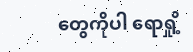တွေကိုပါ ရောရှို့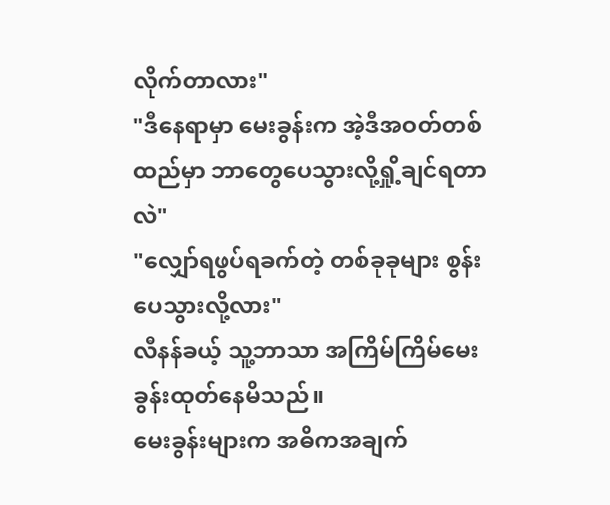လိုက်တာလား"
"ဒီနေရာမှာ မေးခွန်းက အဲ့ဒီအဝတ်တစ်ထည်မှာ ဘာတွေပေသွားလို့ရှို့ချင်ရတာလဲ"
"လျှော်ရဖွပ်ရခက်တဲ့ တစ်ခုခုများ စွန်းပေသွားလို့လား"
လီနန်ခယ့် သူ့ဘာသာ အကြိမ်ကြိမ်မေးခွန်းထုတ်နေမိသည်။
မေးခွန်းများက အဓိကအချက်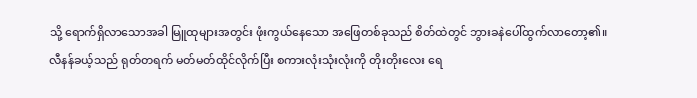သို့ ရောက်ရှိလာသောအခါ မြူထုများအတွင်း ဖုံးကွယ်နေသော အဖြေတစ်ခုသည် စိတ်ထဲတွင် ဘွားခနဲပေါ်ထွက်လာတော့၏။
လီနန်ခယ့်သည် ရုတ်တရက် မတ်မတ်ထိုင်လိုက်ပြီး စကားလုံးသုံးလုံးကို တိုးတိုးလေး ရေ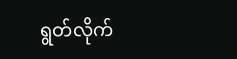ရွတ်လိုက်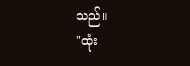သည်။
"ထုံး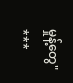မှုန့်တွေ"
***